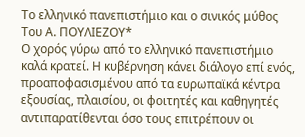Το ελληνικό πανεπιστήμιο και ο σινικός μύθος
Του Α. ΠΟΥΛΙΕΖΟΥ*
Ο χορός γύρω από το ελληνικό πανεπιστήμιο καλά κρατεί. Η κυβέρνηση κάνει διάλογο επί ενός, προαποφασισμένου από τα ευρωπαϊκά κέντρα εξουσίας, πλαισίου, οι φοιτητές και καθηγητές αντιπαρατίθενται όσο τους επιτρέπουν οι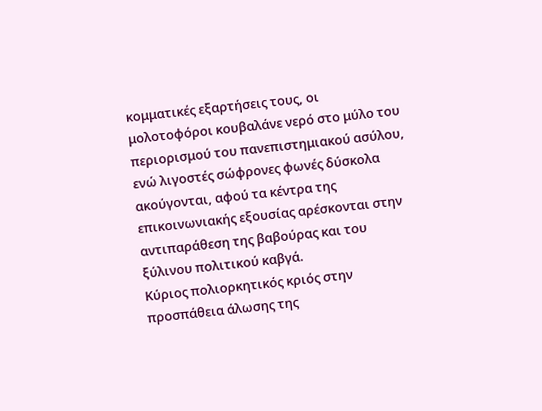κομματικές εξαρτήσεις τους, οι μολοτοφόροι κουβαλάνε νερό στο μύλο του περιορισμού του πανεπιστημιακού ασύλου, ενώ λιγοστές σώφρονες φωνές δύσκολα ακούγονται, αφού τα κέντρα της επικοινωνιακής εξουσίας αρέσκονται στην αντιπαράθεση της βαβούρας και του ξύλινου πολιτικού καβγά.
Κύριος πολιορκητικός κριός στην προσπάθεια άλωσης της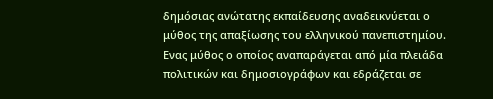δημόσιας ανώτατης εκπαίδευσης αναδεικνύεται ο μύθος της απαξίωσης του ελληνικού πανεπιστημίου. Ενας μύθος ο οποίος αναπαράγεται από μία πλειάδα πολιτικών και δημοσιογράφων και εδράζεται σε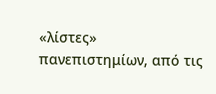«λίστες» πανεπιστημίων, από τις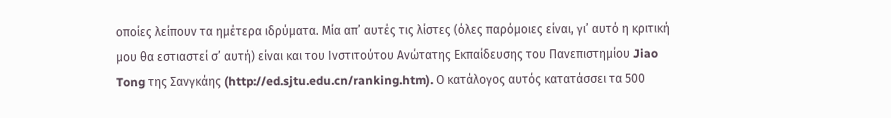οποίες λείπουν τα ημέτερα ιδρύματα. Μία απ’ αυτές τις λίστες (όλες παρόμοιες είναι, γι’ αυτό η κριτική μου θα εστιαστεί σ’ αυτή) είναι και του Ινστιτούτου Ανώτατης Εκπαίδευσης του Πανεπιστημίου Jiao Tong της Σανγκάης (http://ed.sjtu.edu.cn/ranking.htm). Ο κατάλογος αυτός κατατάσσει τα 500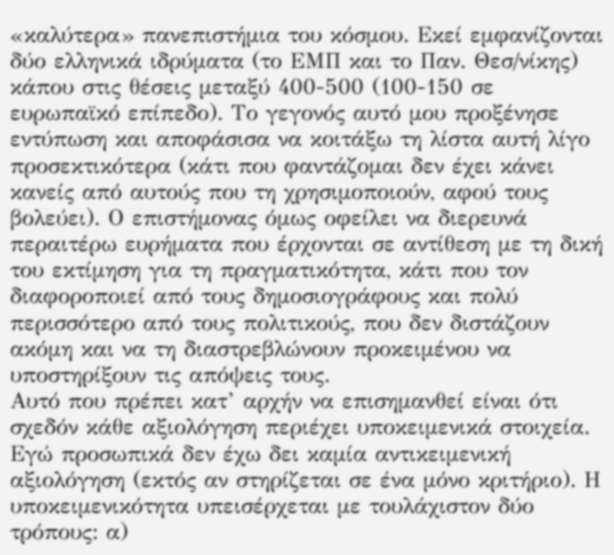«καλύτερα» πανεπιστήμια του κόσμου. Εκεί εμφανίζονται δύο ελληνικά ιδρύματα (το ΕΜΠ και το Παν. Θεσ/νίκης) κάπου στις θέσεις μεταξύ 400-500 (100-150 σε ευρωπαϊκό επίπεδο). Το γεγονός αυτό μου προξένησε εντύπωση και αποφάσισα να κοιτάξω τη λίστα αυτή λίγο προσεκτικότερα (κάτι που φαντάζομαι δεν έχει κάνει κανείς από αυτούς που τη χρησιμοποιούν, αφού τους βολεύει). Ο επιστήμονας όμως οφείλει να διερευνά περαιτέρω ευρήματα που έρχονται σε αντίθεση με τη δική του εκτίμηση για τη πραγματικότητα, κάτι που τον διαφοροποιεί από τους δημοσιογράφους και πολύ περισσότερο από τους πολιτικούς, που δεν διστάζουν ακόμη και να τη διαστρεβλώνουν προκειμένου να υποστηρίξουν τις απόψεις τους.
Αυτό που πρέπει κατ’ αρχήν να επισημανθεί είναι ότι σχεδόν κάθε αξιολόγηση περιέχει υποκειμενικά στοιχεία. Εγώ προσωπικά δεν έχω δει καμία αντικειμενική αξιολόγηση (εκτός αν στηρίζεται σε ένα μόνο κριτήριο). Η υποκειμενικότητα υπεισέρχεται με τουλάχιστον δύο τρόπους: α)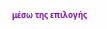μέσω της επιλογής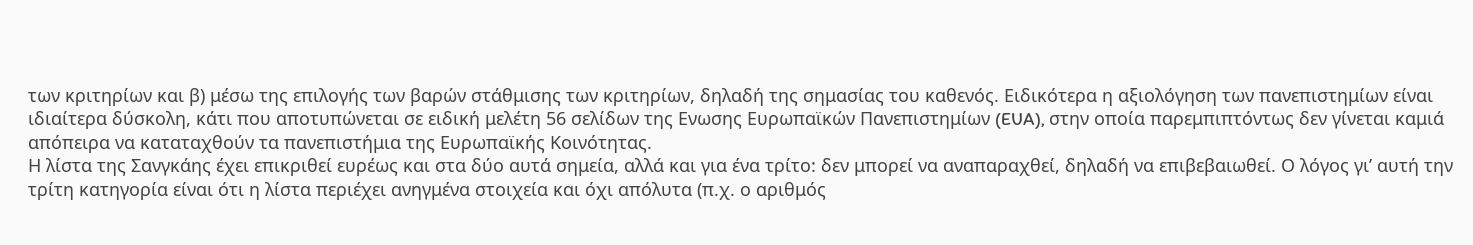των κριτηρίων και β) μέσω της επιλογής των βαρών στάθμισης των κριτηρίων, δηλαδή της σημασίας του καθενός. Ειδικότερα η αξιολόγηση των πανεπιστημίων είναι ιδιαίτερα δύσκολη, κάτι που αποτυπώνεται σε ειδική μελέτη 56 σελίδων της Ενωσης Ευρωπαϊκών Πανεπιστημίων (EUA), στην οποία παρεμπιπτόντως δεν γίνεται καμιά απόπειρα να καταταχθούν τα πανεπιστήμια της Ευρωπαϊκής Κοινότητας.
Η λίστα της Σανγκάης έχει επικριθεί ευρέως και στα δύο αυτά σημεία, αλλά και για ένα τρίτο: δεν μπορεί να αναπαραχθεί, δηλαδή να επιβεβαιωθεί. Ο λόγος γι’ αυτή την τρίτη κατηγορία είναι ότι η λίστα περιέχει ανηγμένα στοιχεία και όχι απόλυτα (π.χ. ο αριθμός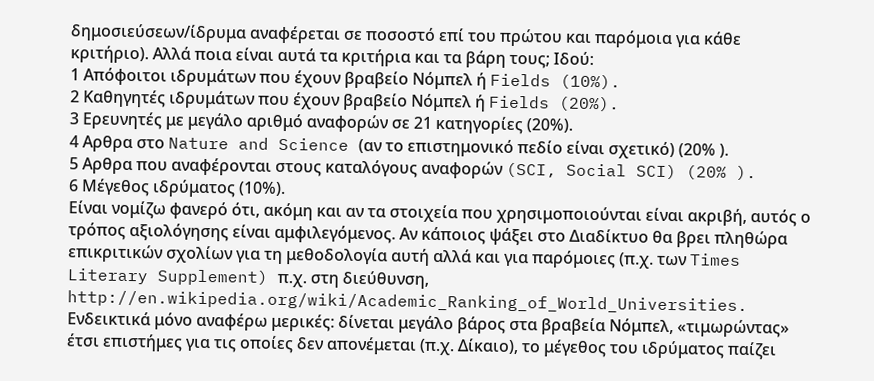δημοσιεύσεων/ίδρυμα αναφέρεται σε ποσοστό επί του πρώτου και παρόμοια για κάθε κριτήριο). Αλλά ποια είναι αυτά τα κριτήρια και τα βάρη τους; Ιδού:
1 Απόφοιτοι ιδρυμάτων που έχουν βραβείο Νόμπελ ή Fields (10%).
2 Καθηγητές ιδρυμάτων που έχουν βραβείο Νόμπελ ή Fields (20%).
3 Ερευνητές με μεγάλο αριθμό αναφορών σε 21 κατηγορίες (20%).
4 Αρθρα στο Nature and Science (αν το επιστημονικό πεδίο είναι σχετικό) (20% ).
5 Αρθρα που αναφέρονται στους καταλόγους αναφορών (SCI, Social SCI) (20% ).
6 Μέγεθος ιδρύματος (10%).
Είναι νομίζω φανερό ότι, ακόμη και αν τα στοιχεία που χρησιμοποιούνται είναι ακριβή, αυτός ο τρόπος αξιολόγησης είναι αμφιλεγόμενος. Αν κάποιος ψάξει στο Διαδίκτυο θα βρει πληθώρα επικριτικών σχολίων για τη μεθοδολογία αυτή αλλά και για παρόμοιες (π.χ. των Times Literary Supplement) π.χ. στη διεύθυνση, http://en.wikipedia.org/wiki/Academic_Ranking_of_World_Universities. Ενδεικτικά μόνο αναφέρω μερικές: δίνεται μεγάλο βάρος στα βραβεία Νόμπελ, «τιμωρώντας» έτσι επιστήμες για τις οποίες δεν απονέμεται (π.χ. Δίκαιο), το μέγεθος του ιδρύματος παίζει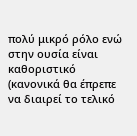πολύ μικρό ρόλο ενώ στην ουσία είναι καθοριστικό (κανονικά θα έπρεπε να διαιρεί το τελικό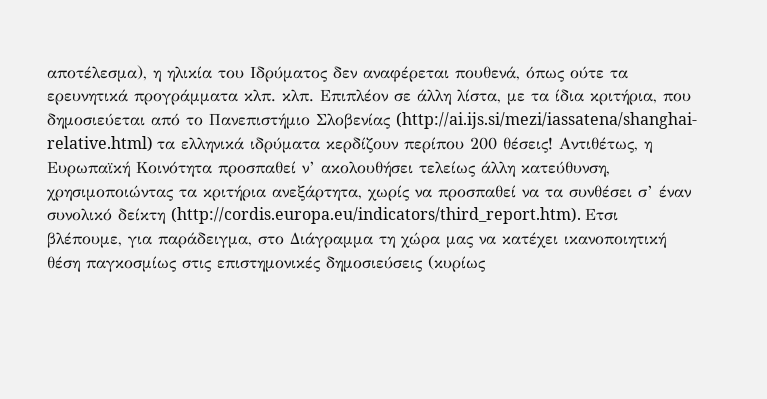αποτέλεσμα), η ηλικία του Ιδρύματος δεν αναφέρεται πουθενά, όπως ούτε τα ερευνητικά προγράμματα κλπ. κλπ. Επιπλέον σε άλλη λίστα, με τα ίδια κριτήρια, που δημοσιεύεται από το Πανεπιστήμιο Σλοβενίας (http://ai.ijs.si/mezi/iassatena/shanghai-relative.html) τα ελληνικά ιδρύματα κερδίζουν περίπου 200 θέσεις! Αντιθέτως, η Ευρωπαϊκή Κοινότητα προσπαθεί ν’ ακολουθήσει τελείως άλλη κατεύθυνση, χρησιμοποιώντας τα κριτήρια ανεξάρτητα, χωρίς να προσπαθεί να τα συνθέσει σ’ έναν συνολικό δείκτη (http://cordis.europa.eu/indicators/third_report.htm). Ετσι βλέπουμε, για παράδειγμα, στο Διάγραμμα τη χώρα μας να κατέχει ικανοποιητική θέση παγκοσμίως στις επιστημονικές δημοσιεύσεις (κυρίως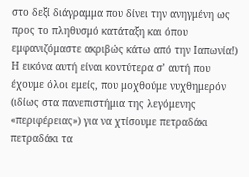στο δεξί διάγραμμα που δίνει την ανηγμένη ως προς το πληθυσμό κατάταξη και όπου εμφανιζόμαστε ακριβώς κάτω από την Ιαπωνία!)
Η εικόνα αυτή είναι κοντύτερα σ’ αυτή που έχουμε όλοι εμείς, που μοχθούμε νυχθημερόν (ιδίως στα πανεπιστήμια της λεγόμενης «περιφέρειας») για να χτίσουμε πετραδάκι πετραδάκι τα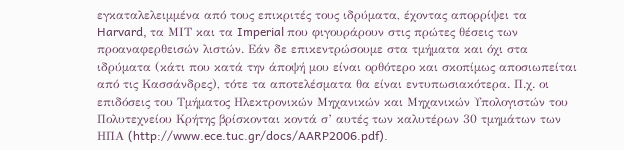εγκαταλελειμμένα από τους επικριτές τους ιδρύματα, έχοντας απορρίψει τα Harvard, τα ΜΙΤ και τα Imperial που φιγουράρουν στις πρώτες θέσεις των προαναφερθεισών λιστών. Εάν δε επικεντρώσουμε στα τμήματα και όχι στα ιδρύματα (κάτι που κατά την άποψή μου είναι ορθότερο και σκοπίμως αποσιωπείται από τις Κασσάνδρες), τότε τα αποτελέσματα θα είναι εντυπωσιακότερα. Π.χ. οι επιδόσεις του Τμήματος Ηλεκτρονικών Μηχανικών και Μηχανικών Υπολογιστών του Πολυτεχνείου Κρήτης βρίσκονται κοντά σ’ αυτές των καλυτέρων 30 τμημάτων των ΗΠΑ (http://www.ece.tuc.gr/docs/AARP2006.pdf).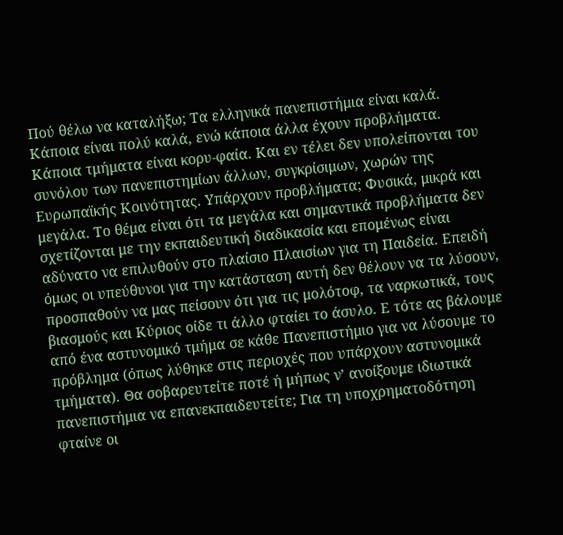Πού θέλω να καταλήξω; Τα ελληνικά πανεπιστήμια είναι καλά. Κάποια είναι πολύ καλά, ενώ κάποια άλλα έχουν προβλήματα. Κάποια τμήματα είναι κορυ-φαία. Και εν τέλει δεν υπολείπονται του συνόλου των πανεπιστημίων άλλων, συγκρίσιμων, χωρών της Ευρωπαϊκής Κοινότητας. Υπάρχουν προβλήματα; Φυσικά, μικρά και μεγάλα. Το θέμα είναι ότι τα μεγάλα και σημαντικά προβλήματα δεν σχετίζονται με την εκπαιδευτική διαδικασία και επομένως είναι αδύνατο να επιλυθούν στο πλαίσιο Πλαισίων για τη Παιδεία. Επειδή όμως οι υπεύθυνοι για την κατάσταση αυτή δεν θέλουν να τα λύσουν, προσπαθούν να μας πείσουν ότι για τις μολότοφ, τα ναρκωτικά, τους βιασμούς και Κύριος οίδε τι άλλο φταίει το άσυλο. Ε τότε ας βάλουμε από ένα αστυνομικό τμήμα σε κάθε Πανεπιστήμιο για να λύσουμε το πρόβλημα (όπως λύθηκε στις περιοχές που υπάρχουν αστυνομικά τμήματα). Θα σοβαρευτείτε ποτέ ή μήπως ν’ ανοίξουμε ιδιωτικά πανεπιστήμια να επανεκπαιδευτείτε; Για τη υποχρηματοδότηση φταίνε οι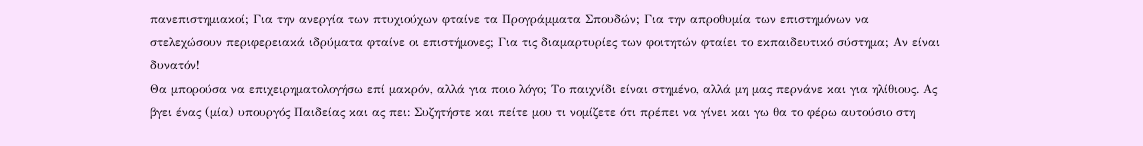πανεπιστημιακοί; Για την ανεργία των πτυχιούχων φταίνε τα Προγράμματα Σπουδών; Για την απροθυμία των επιστημόνων να στελεχώσουν περιφερειακά ιδρύματα φταίνε οι επιστήμονες; Για τις διαμαρτυρίες των φοιτητών φταίει το εκπαιδευτικό σύστημα; Αν είναι δυνατόν!
Θα μπορούσα να επιχειρηματολογήσω επί μακρόν, αλλά για ποιο λόγο; Το παιχνίδι είναι στημένο, αλλά μη μας περνάνε και για ηλίθιους. Ας βγει ένας (μία) υπουργός Παιδείας και ας πει: Συζητήστε και πείτε μου τι νομίζετε ότι πρέπει να γίνει και γω θα το φέρω αυτούσιο στη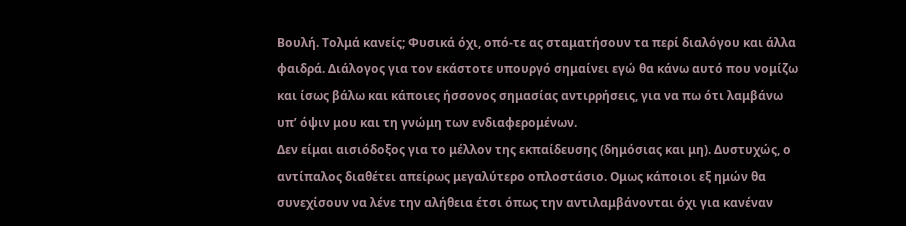Βουλή. Τολμά κανείς; Φυσικά όχι, οπό-τε ας σταματήσουν τα περί διαλόγου και άλλα φαιδρά. Διάλογος για τον εκάστοτε υπουργό σημαίνει εγώ θα κάνω αυτό που νομίζω και ίσως βάλω και κάποιες ήσσονος σημασίας αντιρρήσεις, για να πω ότι λαμβάνω υπ’ όψιν μου και τη γνώμη των ενδιαφερομένων.
Δεν είμαι αισιόδοξος για το μέλλον της εκπαίδευσης (δημόσιας και μη). Δυστυχώς, ο αντίπαλος διαθέτει απείρως μεγαλύτερο οπλοστάσιο. Ομως κάποιοι εξ ημών θα συνεχίσουν να λένε την αλήθεια έτσι όπως την αντιλαμβάνονται όχι για κανέναν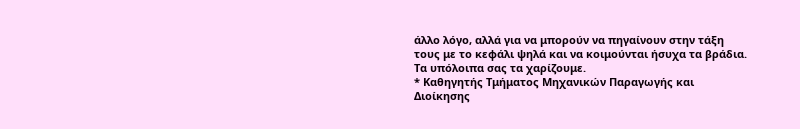άλλο λόγο, αλλά για να μπορούν να πηγαίνουν στην τάξη τους με το κεφάλι ψηλά και να κοιμούνται ήσυχα τα βράδια. Τα υπόλοιπα σας τα χαρίζουμε.
* Καθηγητής Τμήματος Μηχανικών Παραγωγής και Διοίκησης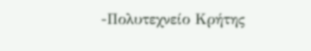-Πολυτεχνείο Κρήτης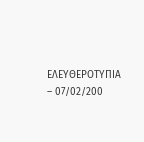ΕΛΕΥΘΕΡΟΤΥΠΙΑ – 07/02/200